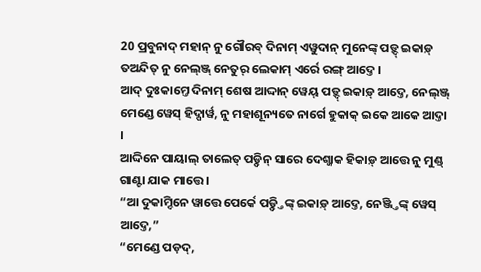20 ପ୍ରବୁନାଦ୍ ମହାନ୍ ନୁ ଗୌରବ୍ ଦିନାମ୍ ଏୱୁଦାନ୍ ମୁନେଙ୍କ୍ ପଡ଼୍ଦ୍ ଇକାଡ଼୍ ତଅନ୍ଦିତ୍ ନୁ ନେଲ୍ଞ୍ଜ୍ ନେତୁର୍ ଲେକାମ୍ ଏର୍ରେ ରଙ୍ଗ୍ ଆଦ୍ତେ ।
ଆଦ୍ ଦୁଃକାମ୍ତେ ଦିନାମ୍ ଶେଷ ଆଦ୍ଦାନ୍ ୱେୟ୍ ପଡ଼୍ଦ୍ ଇକାଡ଼୍ ଆଦ୍ତେ, ନେଲ୍ଞ୍ଜ୍ ମେଣ୍ଡେ ୱେସ୍ ହିଦ୍ପାର୍ୱ, ନୁ ମହାଶୂନ୍ୟତେ ନାର୍ଗେ ହୁକାକ୍ ଇକେ ଆକେ ଆଦ୍ତା ।
ଆଦ୍ଦିନେ ପାୟାଲ୍ ତାଲେତ୍ ପଡ଼୍ଦିନ୍ ସାରେ ଦେଶ୍ଜାକ ହିକାଡ଼୍ ଆତ୍ତେ ନୁ ମୁଣ୍ଡ୍ ଗାଣ୍ଟା ଯାକ ମାତ୍ତେ ।
“ଆ ଦୁକାମ୍ଦିନେ ୱାତ୍ତେ ପେର୍କେ ପଡ଼୍ଦ୍ତିଙ୍କ୍ ଇକାଡ଼୍ ଆଦ୍ତେ, ନେଞ୍ଜ୍ତିଙ୍କ୍ ୱେସ୍ ଆଦ୍ତେ,”
“ମେଣ୍ଡେ ପଡ଼ଦ୍,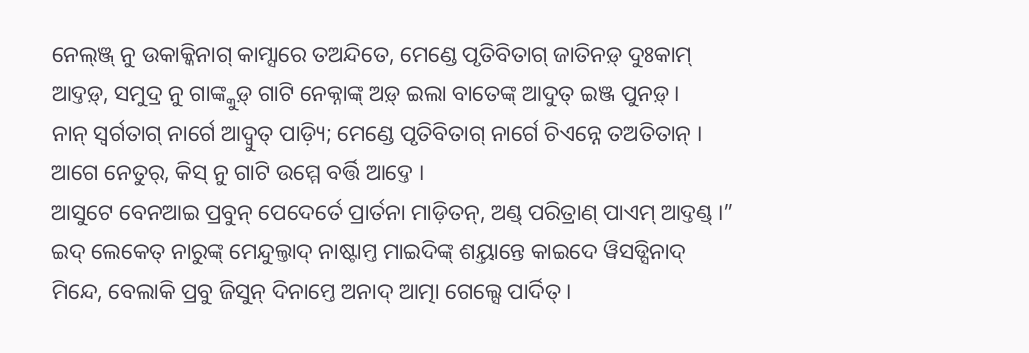ନେଲ୍ଞ୍ଜ୍ ନୁ ଉକାକ୍କିନାଗ୍ କାମ୍ସାରେ ତଅନ୍ଦିତେ, ମେଣ୍ଡେ ପୃତିବିତାଗ୍ ଜାତିନଡ଼୍ ଦୁଃକାମ୍ ଆଦ୍ତଡ଼୍, ସମୁଦ୍ର ନୁ ଗାଙ୍କ୍କୁଡ଼୍ ଗାଟି ନେକ୍ନାଙ୍କ୍ ଅଡ଼୍ ଇଲା ବାତେଙ୍କ୍ ଆଦୁତ୍ ଇଞ୍ଜ ପୁନଡ଼୍ ।
ନାନ୍ ସ୍ୱର୍ଗତାଗ୍ ନାର୍ଗେ ଆଦ୍ବୁତ୍ ପାଡ଼୍ୟି; ମେଣ୍ଡେ ପୃତିବିତାଗ୍ ନାର୍ଗେ ଚିଏନ୍ନେ ତଅତିତାନ୍ । ଆଗେ ନେତୁର୍, କିସ୍ ନୁ ଗାଟି ଉମ୍ମେ ବର୍ତ୍ତି ଆଦ୍ତେ ।
ଆସୁଟେ ବେନଆଇ ପ୍ରବୁନ୍ ପେଦେର୍ତେ ପ୍ରାର୍ତନା ମାଡ଼ିତନ୍, ଅଣ୍ଡ୍ ପରିତ୍ରାଣ୍ ପାଏମ୍ ଆଦ୍ତଣ୍ଡ୍ ।”
ଇଦ୍ ଲେକେତ୍ ନାରୁଙ୍କ୍ ମେନ୍ଦୁଲ୍ତାଦ୍ ନାଷ୍ଟାମ୍ତ ମାଇଦିଙ୍କ୍ ଶୟ୍ତାନ୍ତେ କାଇଦେ ୱିସଡ୍ସିନାଦ୍ ମିନ୍ଦେ, ବେଲାକି ପ୍ରବୁ ଜିସୁନ୍ ଦିନାମ୍ତେ ଅନାଦ୍ ଆତ୍ମା ଗେଲ୍ସେ ପାର୍ଦିତ୍ ।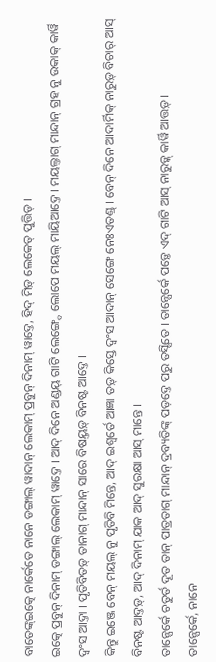ବାତେଙ୍କ୍ଇତ୍କେ ନାର୍କେତେ ନାନେ ଡଙ୍ଗାଲ୍ ୱାଦାନ୍ ଲେକାମ୍ ପ୍ରବୁନ୍ ଦିନାମ୍ ୱାଦ୍ତେ, ହିଦ୍ ମିଡ଼୍ ଲେକେତ୍ ପୁତ୍ତିଡ୍ ।
ଇତ୍କେ ପ୍ରବୁନ୍ ଦିନାମ୍ ଡଙ୍ଗାଲ୍ ଲେକାମ୍ ୱାଦ୍ତେ । ଆଦ୍ ଦିନେ ଅଣ୍ଡୟ୍ ଗାଟି ଲେଙ୍ଗ୍ଦେ ଲୋପେ ମୟଲ୍ ମାୟିଆଦ୍ତେ । ମୟଲ୍ତାଗ୍ ମାନ୍ଦାନ୍ ଗ୍ରହ ନୁ ଉକାକ୍ କାର୍ୱି ଦ୍ୱଂସ ଆଦ୍ତା । ପୃତିବିତଡ଼୍ ତାନାଗ୍ ମାନ୍ଦାନ୍ ସାରେ ବିଷୟ୍ତଡ଼୍ ବିନଷ୍ଟ ଆଦ୍ତେ ।
କିନ୍ତୁ ଇଞ୍ଜେ ବେନ୍ ମୟଲ୍ ନୁ ପୃତିବି ମିନ୍ତେ, ଆଦ୍ ଇଶ୍ୱର୍ତେ ଆଜ୍ଞା ତଡ଼୍ କିସ୍ତେ ଦ୍ୱଂସ ଆଦାନ୍ ସେଙ୍ଗେ ନେଃଏତଣ୍ଡ୍ । ବେନ୍ ଦିନେ ଆଦାର୍ମିକ୍ ନାରୁଡ଼୍ ବିଚାର୍ ଆସ୍ ବିନଷ୍ଟ ଆଦ୍ତଡ଼୍, ଆଦ୍ ଦିନାମ୍ ଯାକ ଆଦ୍ ସୁରକ୍ଷା ଆସ୍ ମାନ୍ତେ ।
ତାନ୍ପେର୍କେ ଚତୁର୍ତ ଦୂତ ତାନ୍ ପାତ୍ରତାଗ୍ ମାନ୍ଦାନ୍ ଦ୍ରବ୍ୟତିଙ୍କ୍ ପଡ଼ଦ୍ତେ ପରୁ ତସ୍ସିତେ । ତାନ୍ପେର୍କେ ପଡ଼୍ତେ ଏଦ୍ ଗାଟି ଆସ୍ ନାରୁଡ଼୍କ୍ କାର୍ୱି ଆତ୍ତଡ଼୍ ।
ତାନ୍ପେର୍କେ, ନାନେ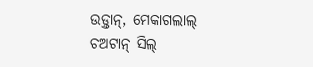ଉଡ଼୍ତାନ୍, ମେକାଗଲାଲ୍ ଚଅଟାନ୍ ସିଲ୍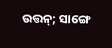ଉତ୍ତନ୍; ସାଙ୍ଗେ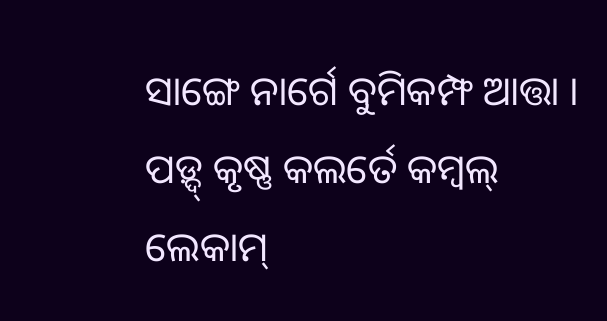ସାଙ୍ଗେ ନାର୍ଗେ ବୁମିକମ୍ଫ ଆତ୍ତା । ପଡ଼୍ଦ୍ କୃଷ୍ଣ କଲର୍ତେ କମ୍ୱଲ୍ ଲେକାମ୍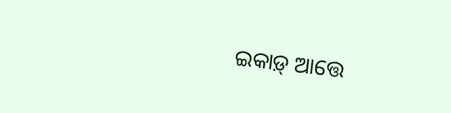ଇକାଡ଼୍ ଆତ୍ତେ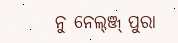ନୁ ନେଲ୍ଞ୍ଜ୍ ପୁରା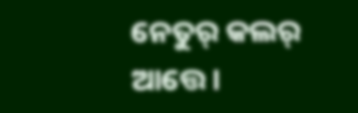ନେତୁର୍ କଲର୍ ଆତ୍ତେ ।